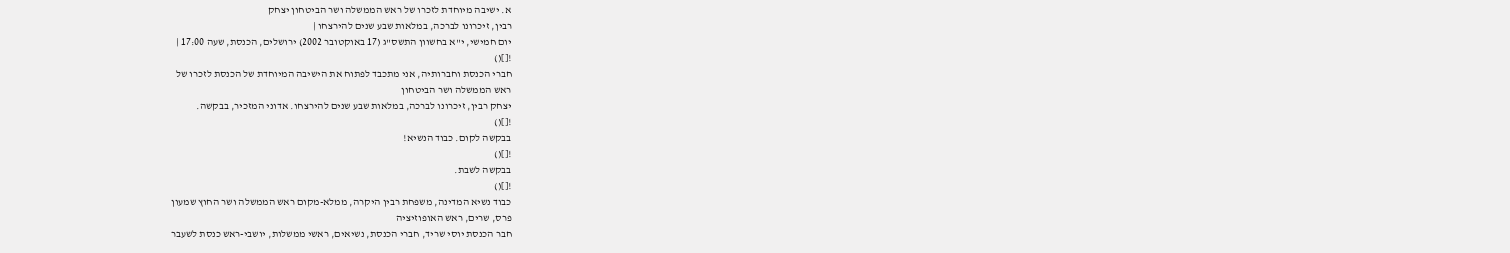א. ישיבה מיוחדת לזכרו של ראש הממשלה ושר הביטחון יצחק
רבין, זיכרונו לברכה, במלאות שבע שנים להירצחו |
יום חמישי, י"א בחשוון התשס"ג (17 באוקטובר 2002) ירושלים, הכנסת, שעה 17:00 |
![]()
חברי הכנסת וחברותיה, אני מתכבד לפתוח את הישיבה המיוחדת של הכנסת לזכרו של
ראש הממשלה ושר הביטחון
יצחק רבין, זיכרונו לברכה, במלאות שבע שנים להירצחו. אדוני המזכיר, בבקשה.
![]()
בבקשה לקום. כבוד הנשיא!
![]()
בבקשה לשבת.
![]()
כבוד נשיא המדינה, משפחת רבין היקרה, ממלא-מקום ראש הממשלה ושר החוץ שמעון
פרס, שרים, ראש האופוזיציה
חבר הכנסת יוסי שריד, חברי הכנסת, נשיאים, ראשי ממשלות, יושבי-ראש כנסת לשעבר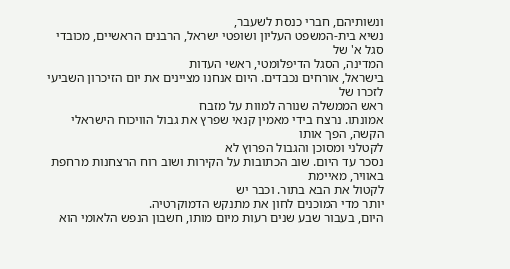ונשותיהם, חברי כנסת לשעבר,
נשיא בית-המשפט העליון ושופטי ישראל, הרבנים הראשיים, מכובדי סגל א' של
המדינה, הסגל הדיפלומטי, ראשי העדות
בישראל, אורחים נכבדים. היום אנחנו מציינים את יום הזיכרון השביעי לזכרו של
ראש הממשלה שנורה למוות על מזבח
אמונתו. נרצח בידי מאמין קנאי שפרץ את גבול הוויכוח הישראלי הקשה, הפך אותו
לקטלני ומסוכן והגבול הפרוץ לא
נסכר עד היום. שוב הכתובות על הקירות ושוב רוח הרצחנות מרחפת באוויר, מאיימת
לקטול את הבא בתור. וכבר יש
יותר מדי המוכנים לחון את מתנקש הדמוקרטיה.
היום, בעבור שבע שנים רעות מיום מותו, חשבון הנפש הלאומי הוא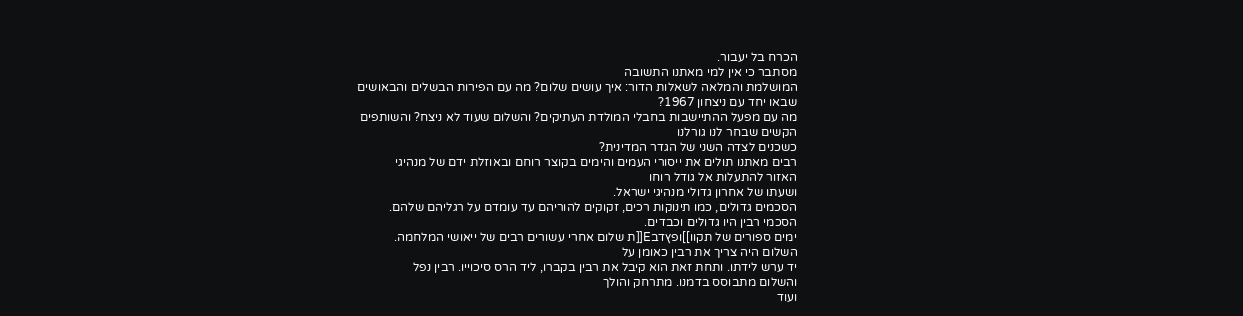הכרח בל יעבור.
מסתבר כי אין למי מאתנו התשובה
המושלמת והמלאה לשאלות הדור: איך עושים שלום? מה עם הפירות הבשלים והבאושים
שבאו יחד עם ניצחון 1967?
מה עם מפעל ההתיישבות בחבלי המולדת העתיקים? והשלום שעוד לא ניצח? והשותפים
הקשים שבחר לנו גורלנו
כשכנים לצדה השני של הגדר המדינית?
רבים מאתנו תולים את ייסורי העמים והימים בקוצר רוחם ובאוזלת ידם של מנהיגי
האזור להתעלות אל גודל רוחו
ושעתו של אחרון גדולי מנהיגי ישראל.
הסכמים גדולים, כמו תינוקות רכים, זקוקים להוריהם עד עומדם על רגליהם שלהם.
הסכמי רבין היו גדולים וכבדים.
ימים ספורים של תקוו]]ופץדבE[[ת שלום אחרי עשורים רבים של ייאושי המלחמה.
השלום היה צריך את רבין כאומן על
יד ערש לידתו. ותחת זאת הוא קיבל את רבין בקברו, ליד הרס סיכוייו. רבין נפל
והשלום מתבוסס בדמנו. מתרחק והולך
ועוד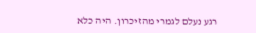רגע נעלם לגמרי מהזיכרון. היה כלא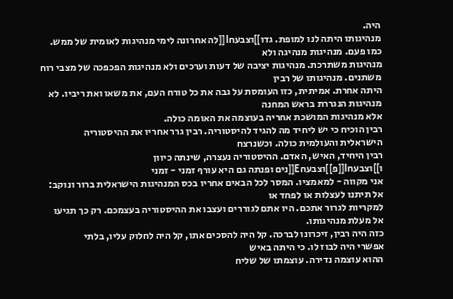היה.
מנהיגותו היתה לנו למופת. גדו]]וצבעחI[[לה אחרונה לימי מנהיגות לאומית של ממש.
כמו פעם. מנהיגות מנהיגה ולא
מנהיגות משתרכת. מנהיגות יציבה של דעות וערכים ולא מנהיגות הפכפכה של מצבי רוח
משתנים. מנהיגותו של רבין
היתה אחרת. אמיתית, כזו העומסת על גבה את כל טורח העם, את משאו ואת ריביו. לא
מנהיגות הנגררת בראש המחנה
אלא מנהיגות המושכת אחריה בעוצמה את האומה כולה.
רבין הוכיח כי יש ליחיד מה להגיד להיסטוריה. רבין גרר אחריו את ההיסטוריה
הישראלית והעולמית כולה. וכשנרצח
רבין היחיד, האיש, האדם. ההיסטוריה נעצרה, שינתה כיוון
ו]]וצבעחI[[פ]]וצבעחE[[נים ופנתה גם היא עורף זמני - זמני
אני מקווה - למאמציו. המסר לכל הבאים אחריו בכס המנהיגות הישראלית ברור ונוקב:
אל תיתנו לעצלות או לפחד או
למקריות לגרור אתכם. היו אתם לגוררים ועצבו את ההיסטוריה בעצמכם. רק כך תגיעו
אל מעלת מנהיגותו.
כזה היה רבין, זיכרונו לברכה. קל היה להסכים אתו, קל היה לחלוק עליו, בלתי
אפשרי היה לבוז לו. כי היתה באיש
ההוא עוצמה נדירה. עוצמתו של שליח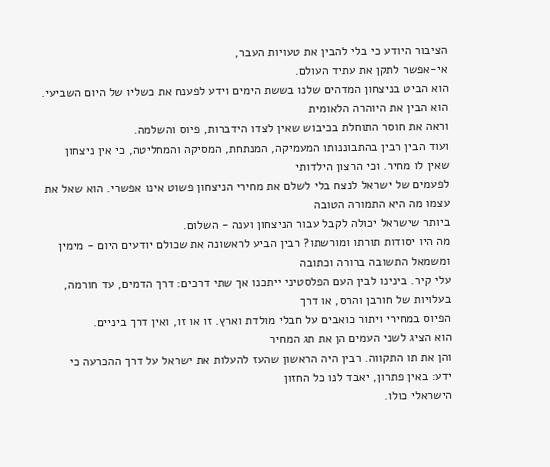הציבור היודע כי בלי להבין את טעויות העבר,
אי-אפשר לתקן את עתיד העולם.
הוא הביט בניצחון המדהים שלנו בששת הימים וידע לפענח את כשליו של היום השביעי.
הוא הבין את היוהרה הלאומית
וראה את חוסר התוחלת בכיבוש שאין לצדו הידברות, פיוס והשלמה.
ועוד הבין רבין בהתבוננותו המעמיקה, המנתחת, המסיקה והמחליטה, כי אין ניצחון
שאין לו מחיר. וכי הרצון הילדותי
לפעמים של ישראל לנצח בלי לשלם את מחירי הניצחון פשוט אינו אפשרי. הוא שאל את
עצמו מה היא התמורה הטובה
ביותר שישראל יכולה לקבל עבור הניצחון וענה - השלום.
מה היו יסודות תורתו ומורשתו? רבין הביע לראשונה את שכולם יודעים היום - מימין
ומשמאל התשובה ברורה וכתובה
עלי קיר. בינינו לבין העם הפלסטיני ייתכנו אך שתי דרכים: דרך הדמים, עד חורמה,
בעלויות של חורבן והרס, או דרך
הפיוס במחירי ויתור כואבים על חבלי מולדת וארץ. זו או זו, ואין דרך ביניים.
הוא הציג לשני העמים הן את תג המחיר
והן את תו התקווה. רבין היה הראשון שהעז להעלות את ישראל על דרך ההכרעה כי
ידע: באין פתרון, יאבד לנו כל החזון
הישראלי כולו.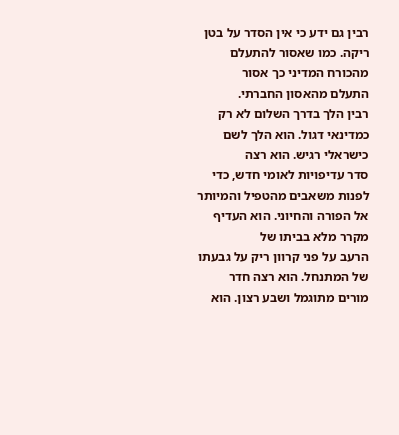רבין גם ידע כי אין הסדר על בטן ריקה. כמו שאסור להתעלם מהכורח המדיני כך אסור
התעלם מהאסון החברתי.
רבין הלך בדרך השלום לא רק כמדינאי דגול. הוא הלך לשם כישראלי רגיש. הוא רצה
סדר עדיפויות לאומי חדש, כדי
לפנות משאבים מהטפיל והמיותר אל הפורה והחיוני. הוא העדיף מקרר מלא בביתו של
הרעב על פני קרוון ריק על גבעתו
של המתנחל. הוא רצה חדר מורים מתוגמל ושבע רצון. הוא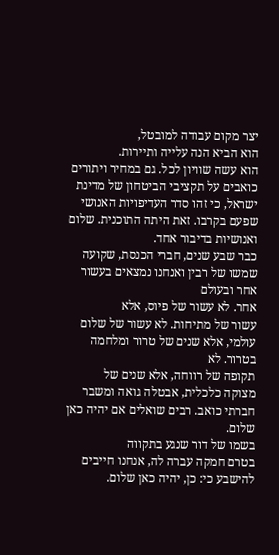יצר מקום עבודה למובטל,
הוא הביא הנה עלייה ותיירות.
הוא עשה שוויון לכל. גם במחיר ויתורים כואבים על תקציבי הביטחון של מדינת
ישראל, כי זהו סדר העדיפויות האנושי
שפעם בקרבו. זאת היתה התוכנית. שלום ואנושיות בדיבור אחד.
כבר שבע שנים, חברי הכנסת, שקועה שמשו של רבין ואנחנו נמצאים בעשור אחר ובעולם
אחר. לא עשור של פיוס, אלא
עשור של מתיחות. לא עשור של שלום עולמי, אלא שנים של טרור ומלחמה בטרור. לא
תקופה של רווחה, אלא שנים של
מצוקה כלכלית, אבטלה גואה ומשבר חברתי כואב. רבים שואלים אם יהיה כאן שלום.
בשמו של דור שנגע בתקווה
בטרם חמקה עברה לה, אנחנו חייבים להישבע כי: כן, יהיה כאן שלום.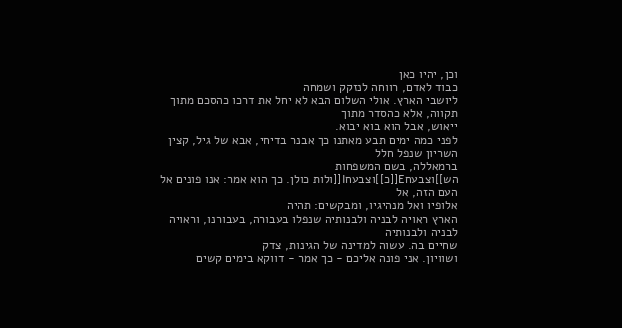וכן, יהיו כאן
כבוד לאדם, רווחה לנזקק ושמחה
ליושבי הארץ. אולי השלום הבא לא יחל את דרכו כהסכם מתוך תקווה, אלא כהסדר מתוך
ייאוש, אבל הוא בוא יבוא.
לפני כמה ימים תבע מאתנו כך אבנר בדיחי, אבא של גיל, קצין השריון שנפל חלל
ברמאללה, בשם המשפחות
הש]]וצבעחE[[כ]]וצבעחI[[ולות כולן. כך הוא אמר: אנו פונים אל העם הזה, אל
אלופיו ואל מנהיגיו, ומבקשים: תהיה
הארץ ראויה לבניה ולבנותיה שנפלו בעבורה, בעבורנו, וראויה לבניה ולבנותיה
שחיים בה. עשוה למדינה של הגינות, צדק
ושוויון. אני פונה אליכם - כך אמר - דווקא בימים קשים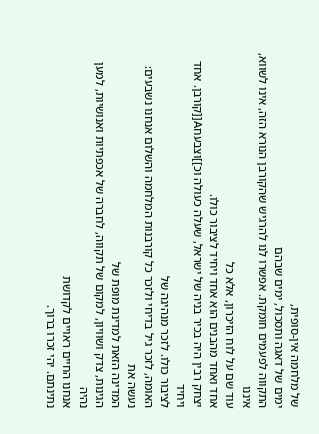של מלחמה אין-סופית,
ימים של דאגה ותסכול, ימים שבהם
התקווה לפעמים חומקת. אפשרו לנו להרגיש שהקורבן הנורא הזה, אינו לשווא, איננו
עוד שם על לוח הזיכרון, אלא כל
אחד ואחד מהבנים הוא אחד ויחיד לציבור כולו.
יצחק רבין היה בכיר בניה של ישראל, שעלה כעולה וכ]]וצבעחA[[קורבן. אחד ויחיד
לציבור כולו. לזכר מנהיגה של
האומה, לזכר גיל בדיחי ולזכר כל קורבנות המלחמה והשלום אנחנו נשבעים: נעשה את
המדינה הזאת למדינת מופת של
הגינות, צדק ושוויון, למקום של תקווה, לחברה של אכפתיות ואנושיות, למען נהיה
אנחנו החיים ראויים לקדושת
נתינתם. יהי זכרו ברוך.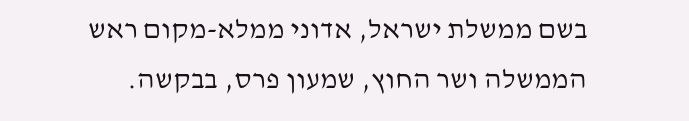בשם ממשלת ישראל, אדוני ממלא-מקום ראש הממשלה ושר החוץ, שמעון פרס, בבקשה.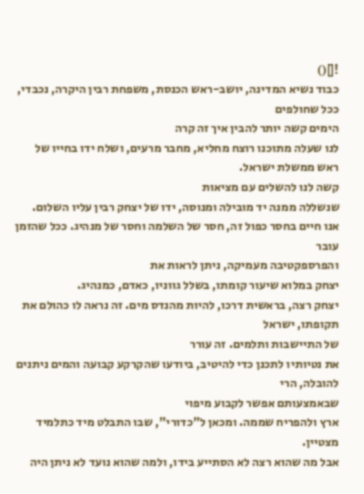![]()
כבוד נשיא המדינה, יושב-ראש הכנסת, משפחת רבין היקרה, נכבדי, ככל שחולפים
הימים קשה יותר להבין איך זה קרה
לנו שעלה מתוכנו רוצח מחליא, מחבר מרעים, ושלח ידו בחייו של ראש ממשלת ישראל.
קשה לנו להשלים עם מציאות
שנשללה ממנה יד מובילה ומנוסה, ידו של יצחק רבין עליו השלום.
אנו חיים בחסר כפול זה, חסר של השלמה וחסר של מנהיג. ככל שהזמן עובר
והפרספקטיבה מעמיקה, ניתן לראות את
יצחק במלוא שיעור קומתו, בשלל גווניו, כאדם, כמנהיג.
יצחק רצה, בראשית דרכו, להיות מהנדס מים. זה נראה לו כהולם את תקופתו, ישראל
של התיישבות ותלמים. זה עורר
את נטיותיו לתכנן כדי להיטיב, ביודעו שהקרקע קבועה והמים ניתנים להובלה, הרי
שבאמצעותם אפשר לקבוע מיפוי
ארץ ולהפריח שממה. ומכאן ל"כדורי", שבו התבלט מיד כתלמיד מצטיין.
אבל מה שהוא רצה לא הסתייע בידו, ולמה שהוא נועד לא ניתן היה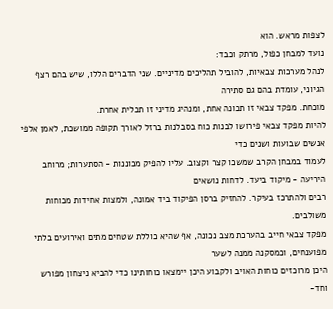לצפות מראש. הוא
נועד למבחן כפול, מרתק וכבד:
לנהל מערכות צבאיות, להוביל תהליכים מדיניים. שני הדברים הללו, שיש בהם רצף
הגיוני, עומדת בהם גם סתירה
מוכחת. מפקד צבאי זו תכונה אחת, ומנהיג מדיני זו תכלית אחרת.
להיות מפקד צבאי פירושו לבנות כוח בסבלנות ברזל לאורך תקופה ממושכת, לאמן אלפי
אנשים שבועות ושנים כדי
לעמוד במבחן הקרב שמשכו קצר וקצוב. עליו להפיק מכוננות - הסתערות; מרוחב
היריעה - מיקוד ביעד. לדחות נושאים
רבים ולהתרכז בעיקר. להחזיק ברסן הפיקוד ביד אמונה, ולמצות אחידות מכוחות
משולבים.
מפקד צבאי חייב בהערכת מצב נכונה, אף שהיא כוללת שטחים מתים ואירועים בלתי
מפוענחים, וכמסקנה ממנה לשער
היכן מרוכזים כוחות האויב ולקבוע היכן יימצאו כוחותינו כדי להביא ניצחון מפורש
וחד-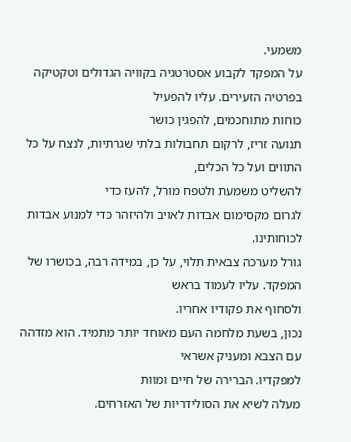משמעי.
על המפקד לקבוע אסטרטגיה בקוויה הגדולים וטקטיקה בפרטיה הזעירים. עליו להפעיל
כוחות מתוחכמים, להפגין כושר
תנועה זריז, לרקום תחבולות בלתי שגרתיות, לנצח על כל התווים ועל כל הכלים,
להשליט משמעת ולטפח מורל, להעז כדי
לגרום מקסימום אבדות לאויב ולהיזהר כדי למנוע אבדות לכוחותינו.
גורל מערכה צבאית תלוי, על כן, במידה רבה, בכושרו של המפקד. עליו לעמוד בראש
ולסחוף את פקודיו אחריו.
נכון, בשעת מלחמה העם מאוחד יותר מתמיד. הוא מזדהה עם הצבא ומעניק אשראי
למפקדיו. הברירה של חיים ומוות
מעלה לשיא את הסולידריות של האזרחים.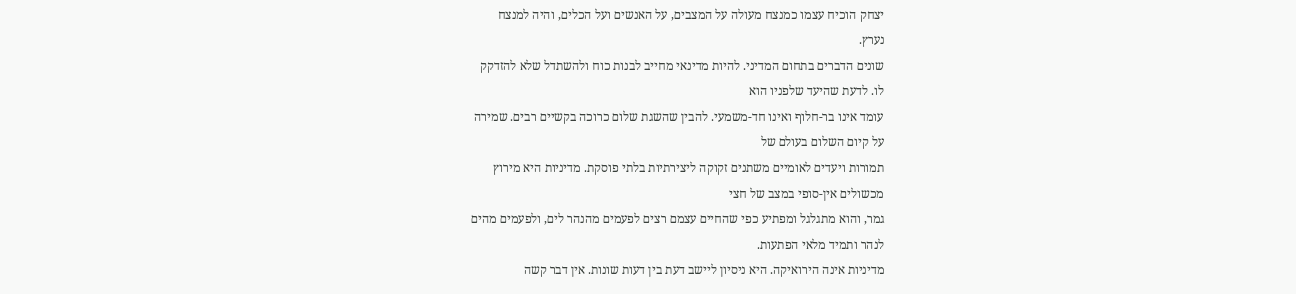יצחק הוכיח עצמו כמנצח מעולה על המצבים, על האנשים ועל הכלים, והיה למנצח
נערץ.
שונים הדברים בתחום המדיני. להיות מדינאי מחייב לבנות כוח ולהשתדל שלא להזדקק
לו. לדעת שהיעד שלפניו הוא
עומד אינו בר-חלוף ואינו חד-משמעי. להבין שהשגת שלום כרוכה בקשיים רבים. שמירה
על קיום השלום בעולם של
תמורות ויעדים לאומיים משתנים זקוקה ליצירתיות בלתי פוסקת. מדיניות היא מירוץ
מכשולים אין-סופי במצב של חצי
גמר, והוא מתגלגל ומפתיע כפי שהחיים עצמם רצים לפעמים מהנהר לים, ולפעמים מהים
לנהר ותמיד מלאי הפתעות.
מדיניות אינה הירואיקה. היא ניסיון ליישב דעת בין דעות שונות. אין דבר קשה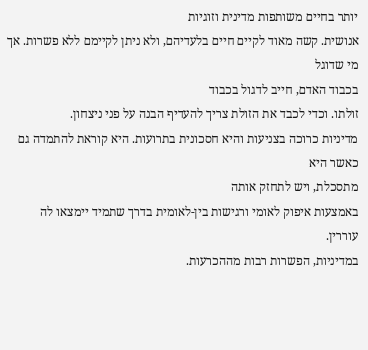יותר בחיים משותפות מדינית וזוגיות
אנושית. קשה מאוד לקיים חיים בלעדיהם, ולא ניתן לקיימם ללא פשרות. אך מי שדוגל
בכבוד האדם, חייב לדגול בכבוד
זולתו. וכדי לכבד את הזולת צריך להעדיף הבנה על פני ניצחון.
מדיניות כרוכה בצניעות והיא חסכונית בתרועות. היא קוראת להתמדה גם כאשר היא
מתסכלת, ויש לתחזק אותה
באמצעות איפוק לאומי ורגישות בין-לאומית בדרך שתמיד יימצאו לה עוררין.
במדיניות, הפשרות רבות מההכרעות.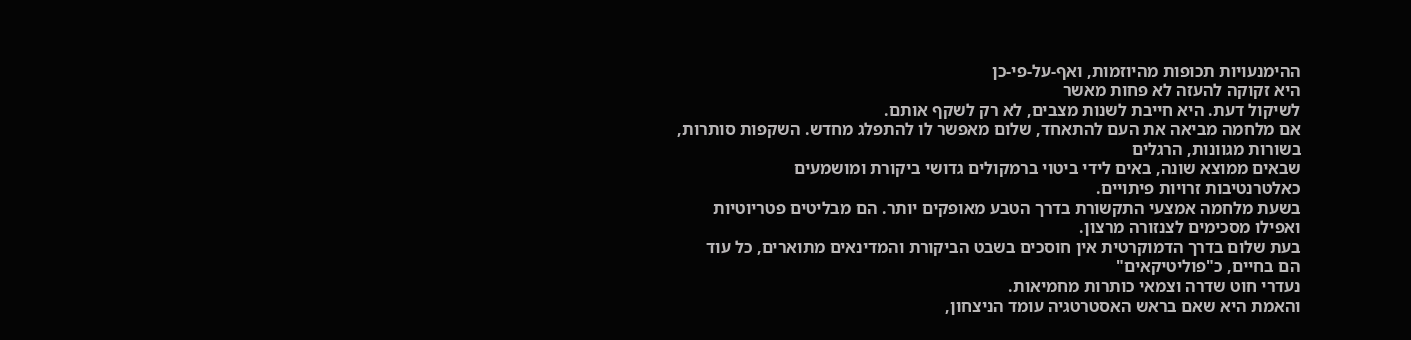ההימנעויות תכופות מהיוזמות, ואף-על-פי-כן
היא זקוקה להעזה לא פחות מאשר
לשיקול דעת. היא חייבת לשנות מצבים, לא רק לשקף אותם.
אם מלחמה מביאה את העם להתאחד, שלום מאפשר לו להתפלג מחדש. השקפות סותרות,
בשורות מגוונות, הרגלים
שבאים ממוצא שונה, באים לידי ביטוי ברמקולים גדושי ביקורת ומושמעים
כאלטרנטיבות זרויות פיתויים.
בשעת מלחמה אמצעי התקשורת בדרך הטבע מאופקים יותר. הם מבליטים פטריוטיות
ואפילו מסכימים לצנזורה מרצון.
בעת שלום בדרך הדמוקרטית אין חוסכים בשבט הביקורת והמדינאים מתוארים, כל עוד
הם בחיים, כ"פוליטיקאים"
נעדרי חוט שדרה וצמאי כותרות מחמיאות.
והאמת היא שאם בראש האסטרטגיה עומד הניצחון,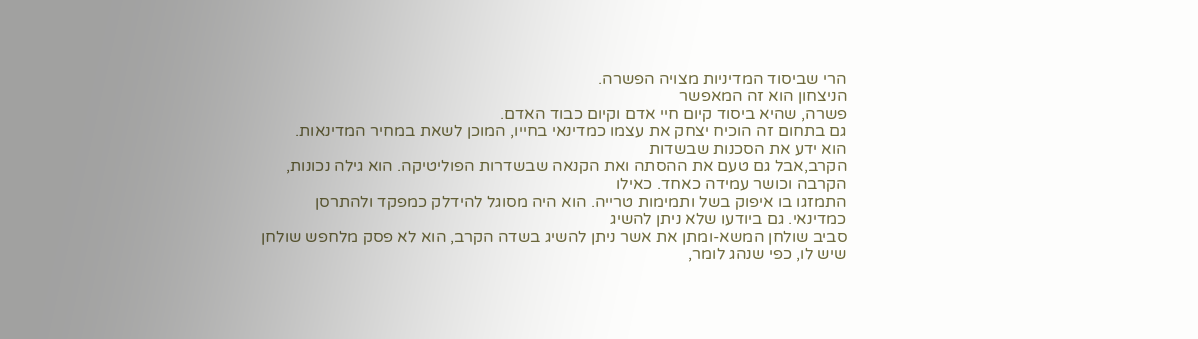הרי שביסוד המדיניות מצויה הפשרה.
הניצחון הוא זה המאפשר
פשרה, שהיא ביסוד קיום חיי אדם וקיום כבוד האדם.
גם בתחום זה הוכיח יצחק את עצמו כמדינאי בחייו, המוכן לשאת במחיר המדינאות.
הוא ידע את הסכנות שבשדות
הקרב,אבל גם טעם את ההסתה ואת הקנאה שבשדרות הפוליטיקה. הוא גילה נכונות,
הקרבה וכושר עמידה כאחד. כאילו
התמזגו בו איפוק בשל ותמימות טרייה. הוא היה מסוגל להידלק כמפקד ולהתרסן
כמדינאי. גם ביודעו שלא ניתן להשיג
סביב שולחן המשא-ומתן את אשר ניתן להשיג בשדה הקרב, הוא לא פסק מלחפש שולחן
שיש לו, כפי שנהג לומר,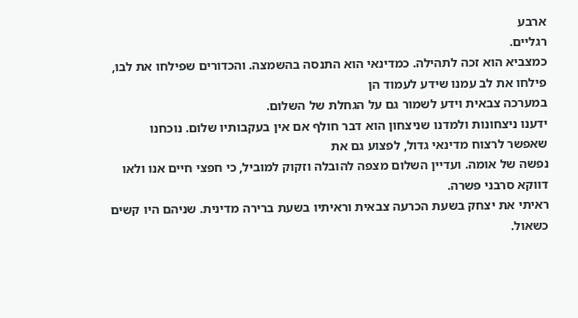ארבע
רגליים.
כמצביא הוא זכה לתהילה. כמדינאי הוא התנסה בהשמצה. והכדורים שפילחו את לבו,
פילחו את לב עמנו שידע לעמוד הן
במערכה צבאית וידע לשמור גם על הגחלת של השלום.
ידענו ניצחונות ולמדנו שניצחון הוא דבר חולף אם אין בעקבותיו שלום. נוכחנו
שאפשר לרצוח מדינאי גדול, לפצוע גם את
נפשה של אומה. ועדיין השלום מצפה להובלה וזקוק למוביל, כי חפצי חיים אנו ולאו
דווקא סרבני פשרה.
ראיתי את יצחק בשעת הכרעה צבאית וראיתיו בשעת ברירה מדינית. שניהם היו קשים
כשאול.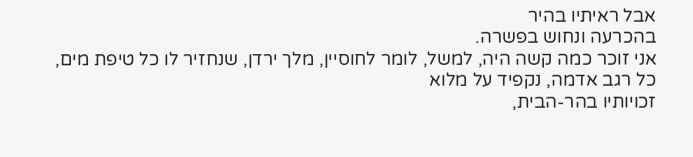אבל ראיתיו בהיר
בהכרעה ונחוש בפשרה.
אני זוכר כמה קשה היה, למשל, לומר לחוסיין, מלך ירדן, שנחזיר לו כל טיפת מים,
כל רגב אדמה, נקפיד על מלוא
זכויותיו בהר-הבית,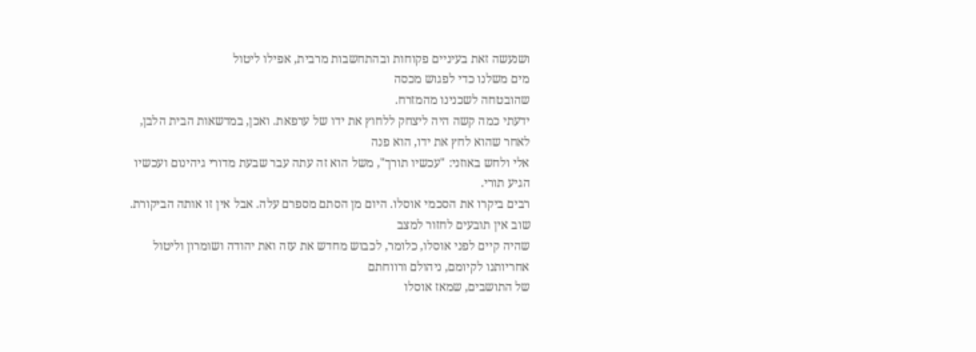ושנעשה זאת בעיניים פקוחות ובהתחשבות מרבית, אפילו ליטול
מים משלנו כדי לפגוש מכסה
שהובטחה לשכנינו מהמזרח.
ידעתי כמה קשה היה ליצחק ללחוץ את ידו של ערפאת. ואכן, במדשאות הבית הלבן,
לאחר שהוא לחץ את ידו, הוא פנה
אלי ולחש באוזני: "עכשיו תורך", משל הוא זה עתה עבר שבעת מדורי גיהינום ועכשיו
הגיע תורי.
רבים ביקרו את הסכמי אוסלו. היום מן הסתם מספרם עלה. אבל אין זו אותה הביקורת.
שוב אין תובעים לחזור למצב
שהיה קיים לפני אוסלו, כלומר, לכבוש מחדש את עזה ואת יהודה ושומרון וליטול
אחריותנו לקיומם, ניהולם ורווחתם
של התושבים, שמאז אוסלו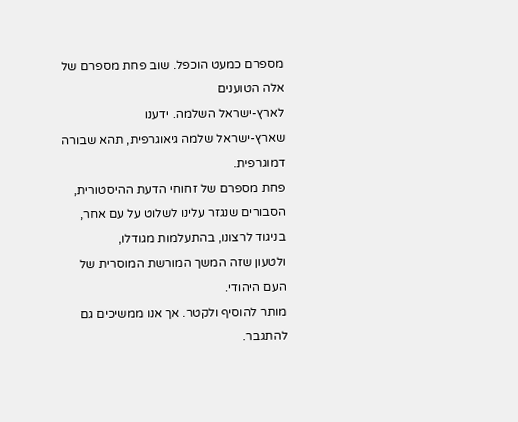מספרם כמעט הוכפל. שוב פחת מספרם של אלה הטוענים
לארץ-ישראל השלמה. ידענו
שארץ-ישראל שלמה גיאוגרפית, תהא שבורה דמוגרפית.
פחת מספרם של זחוחי הדעת ההיסטורית, הסבורים שנגזר עלינו לשלוט על עם אחר,
בניגוד לרצונו, בהתעלמות מגודלו,
ולטעון שזה המשך המורשת המוסרית של העם היהודי.
מותר להוסיף ולקטר. אך אנו ממשיכים גם להתגבר.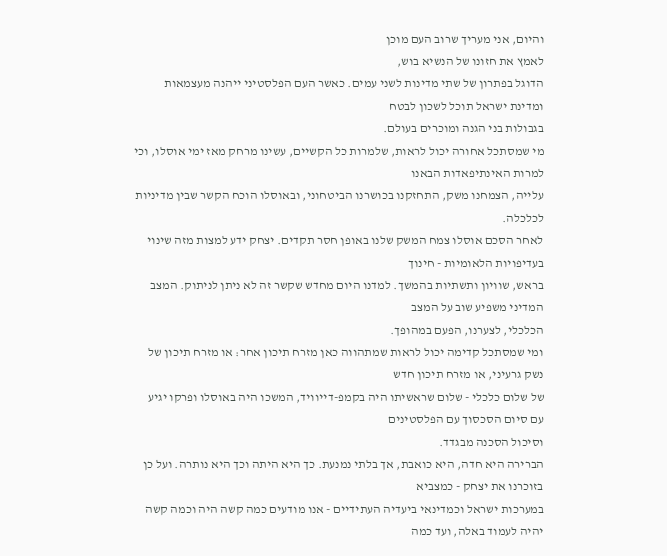והיום, אני מעריך שרוב העם מוכן
לאמץ את חזונו של הנשיא בוש,
הדוגל בפתרון של שתי מדינות לשני עמים. כאשר העם הפלסטיני ייהנה מעצמאות
ומדינת ישראל תוכל לשכון לבטח
בגבולות בני הגנה ומוכרים בעולם.
מי שמסתכל אחורה יכול לראות, שלמרות כל הקשיים, עשינו מרחק מאז ימי אוסלו, וכי
למרות האינתיפאדות הבאנו
עלייה, הצמחנו משק, התחזקנו בכושרנו הביטחוני, ובאוסלו הוכח הקשר שבין מדיניות
לכלכלה.
לאחר הסכם אוסלו צמח המשק שלנו באופן חסר תקדים. יצחק ידע למצות מזה שינוי
בעדיפויות הלאומיות - חינוך
בראש, שוויון ותשתיות בהמשך. למדנו היום מחדש שקשר זה לא ניתן לניתוק. המצב
המדיני משפיע שוב על המצב
הכלכלי, לצערנו, הפעם במהופך.
ומי שמסתכל קדימה יכול לראות שמתהווה כאן מזרח תיכון אחר: או מזרח תיכון של
נשק גרעיני, או מזרח תיכון חדש
של שלום כלכלי - שלום שראשיתו היה בקמפ-דייוויד, המשכו היה באוסלו ופרקו יגיע
עם סיום הסכסוך עם הפלסטינים
וסיכול הסכנה מבגדד.
הברירה היא חדה, היא כואבת, אך בלתי נמנעת. כך היא היתה וכך היא נותרה. ועל כן
בזוכרנו את יצחק - כמצביא
במערכות ישראל וכמדינאי ביעדיה העתידיים - אנו מודעים כמה קשה היה וכמה קשה
יהיה לעמוד באלה, ועד כמה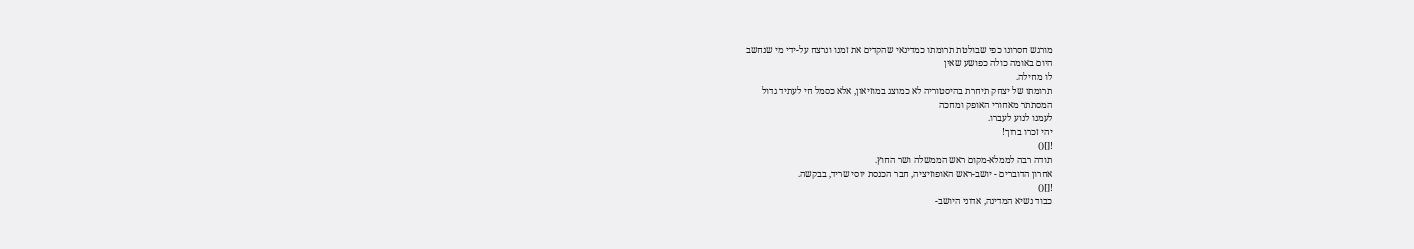מורגש חסרונו כפי שבולטת תרומתו כמדינאי שהקדים את זמנו ונרצח על-ידי מי שנחשב
היום באומה כולה כפושע שאין
לו מחילה.
תרומתו של יצחק תיחרת בהיסטוריה לא כמוצג במוזיאון, אלא כסמל חי לעתיד גדול
המסתתר מאחורי האופק ומחכה
לעמנו לנוע לעברו.
יהי זכרו ברוך!
![]()
תודה רבה לממלא-מקום ראש הממשלה ושר החוץ.
אחרון הדוברים - יושב-ראש האופוזיציה, חבר הכנסת יוסי שריד, בבקשה.
![]()
כבוד נשיא המדינה, אדוני היושב-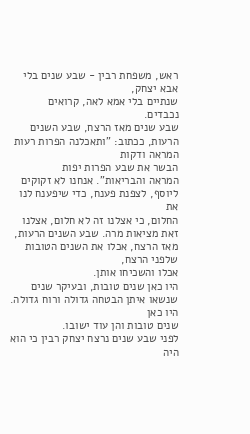ראש, משפחת רבין - שבע שנים בלי אבא יצחק,
שנתיים בלי אמא לאה, קרואים
נכבדים.
שבע שנים מאז הרצח, שבע השנים הרעות, ככתוב: "ותאכלנה הפרות רעות המראה ודקות
הבשר את שבע הפרות יפות
המראה והבריאות". אנחנו לא זקוקים ליוסף, לצפנת פענח, כדי שיפענח לנו את
החלום, כי אצלנו זה לא חלום, אצלנו
זאת מציאות מרה. שבע השנים הרעות, מאז הרצח, אכלו את השנים הטובות שלפני הרצח,
אכלו והשכיחו אותן.
היו כאן שנים טובות, ובעיקר שנים שנשאו איתן הבטחה גדולה ורוח גדולה. היו כאן
שנים טובות והן עוד ישובו.
לפני שבע שנים נרצח יצחק רבין כי הוא היה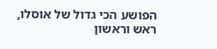הפושע הכי גדול של אוסלו, ראש וראשון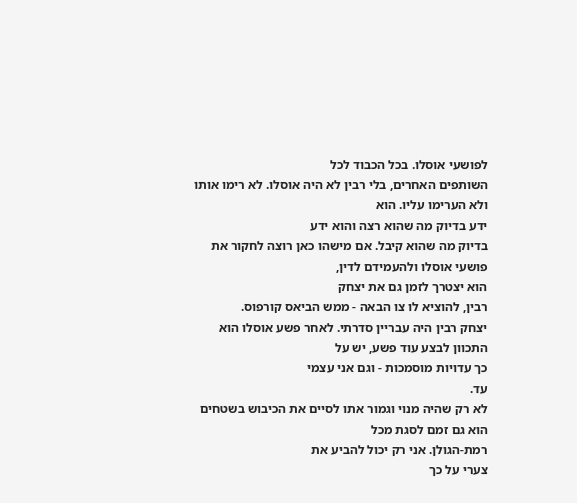לפושעי אוסלו. בכל הכבוד לכל
השותפים האחרים, בלי רבין לא היה אוסלו. לא רימו אותו ולא הערימו עליו. הוא
ידע בדיוק מה שהוא רצה והוא ידע
בדיוק מה שהוא קיבל. אם מישהו כאן רוצה לחקור את פושעי אוסלו ולהעמידם לדין,
הוא יצטרך לזמן גם את יצחק
רבין, להוציא לו צו הבאה - ממש הביאס קורפוס.
יצחק רבין היה עבריין סדרתי. לאחר פשע אוסלו הוא התכוון לבצע עוד פשע, יש על
כך עדויות מוסמכות - וגם אני עצמי
עד.
לא רק שהיה מנוי וגמור אתו לסיים את הכיבוש בשטחים הוא גם זמם לסגת מכל
רמת-הגולן. אני רק יכול להביע את
צערי על כך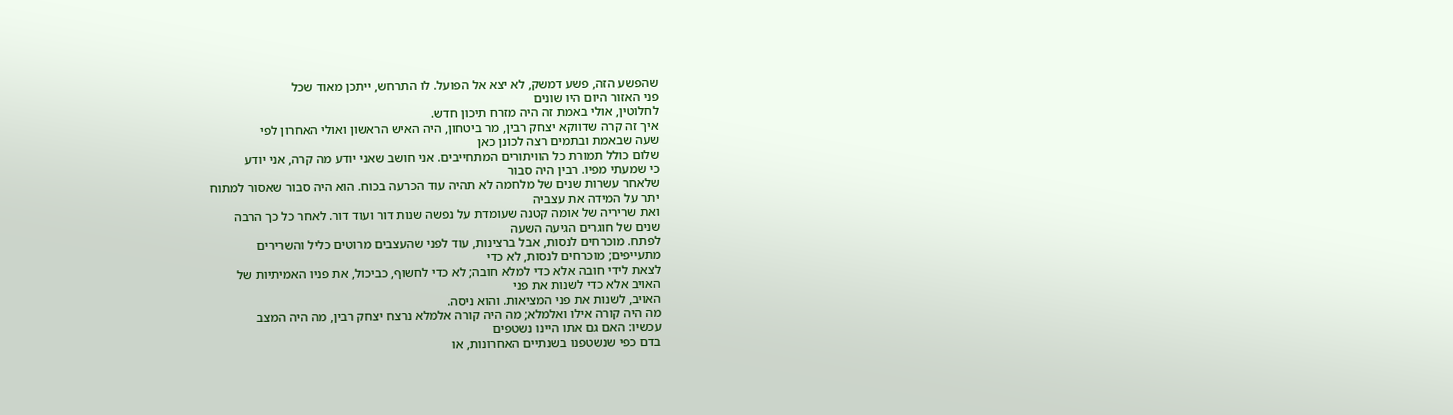שהפשע הזה, פשע דמשק, לא יצא אל הפועל. לו התרחש, ייתכן מאוד שכל
פני האזור היום היו שונים
לחלוטין, אולי באמת זה היה מזרח תיכון חדש.
איך זה קרה שדווקא יצחק רבין, מר ביטחון, היה האיש הראשון ואולי האחרון לפי
שעה שבאמת ובתמים רצה לכונן כאן
שלום כולל תמורת כל הוויתורים המתחייבים. אני חושב שאני יודע מה קרה, אני יודע
כי שמעתי מפיו. רבין היה סבור
שלאחר עשרות שנים של מלחמה לא תהיה עוד הכרעה בכוח. הוא היה סבור שאסור למתוח
יתר על המידה את עצביה
ואת שריריה של אומה קטנה שעומדת על נפשה שנות דור ועוד דור. לאחר כל כך הרבה
שנים של חוגרים הגיעה השעה
לפתח. מוכרחים לנסות, אבל ברצינות, עוד לפני שהעצבים מרוטים כליל והשרירים
מתעייפים; מוכרחים לנסות, לא כדי
לצאת לידי חובה אלא כדי למלא חובה; לא כדי לחשוף, כביכול, את פניו האמיתיות של
האויב אלא כדי לשנות את פני
האויב, לשנות את פני המציאות. והוא ניסה.
מה היה קורה אילו ואלמלא; מה היה קורה אלמלא נרצח יצחק רבין, מה היה המצב
עכשיו: האם גם אתו היינו נשטפים
בדם כפי שנשטפנו בשנתיים האחרונות, או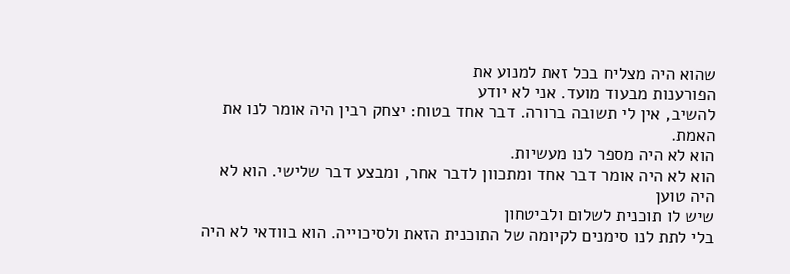שהוא היה מצליח בכל זאת למנוע את
הפורענות מבעוד מועד. אני לא יודע
להשיב, אין לי תשובה ברורה. דבר אחד בטוח: יצחק רבין היה אומר לנו את האמת.
הוא לא היה מספר לנו מעשיות.
הוא לא היה אומר דבר אחד ומתכוון לדבר אחר, ומבצע דבר שלישי. הוא לא היה טוען
שיש לו תוכנית לשלום ולביטחון
בלי לתת לנו סימנים לקיומה של התוכנית הזאת ולסיכוייה. הוא בוודאי לא היה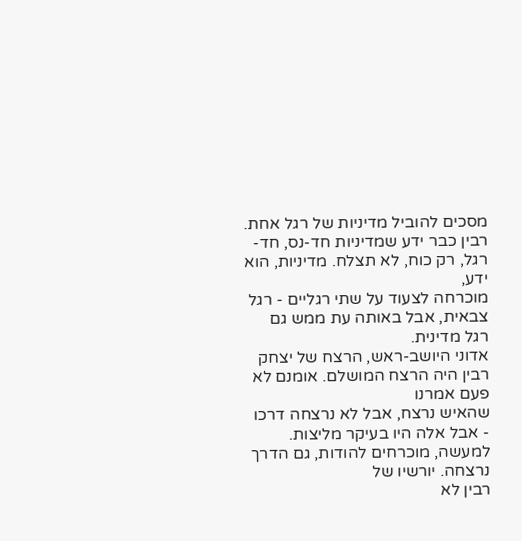מסכים להוביל מדיניות של רגל אחת.
רבין כבר ידע שמדיניות חד-נס, חד-רגל, רק כוח, לא תצלח. מדיניות, הוא ידע,
מוכרחה לצעוד על שתי רגליים - רגל
צבאית, אבל באותה עת ממש גם רגל מדינית.
אדוני היושב-ראש, הרצח של יצחק רבין היה הרצח המושלם. אומנם לא פעם אמרנו
שהאיש נרצח, אבל לא נרצחה דרכו
- אבל אלה היו בעיקר מליצות. למעשה, מוכרחים להודות, גם הדרך נרצחה. יורשיו של
רבין לא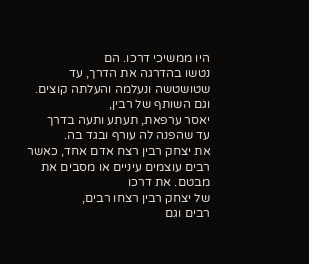היו ממשיכי דרכו. הם
נטשו בהדרגה את הדרך, עד שטושטשה ונעלמה והעלתה קוצים. וגם השותף של רבין,
יאסר ערפאת, תעתע ותעה בדרך
עד שהפנה לה עורף ובגד בה.
את יצחק רבין רצח אדם אחד, כאשר רבים עוצמים עיניים או מסבים את מבטם. את דרכו
של יצחק רבין רצחו רבים,
רבים וגם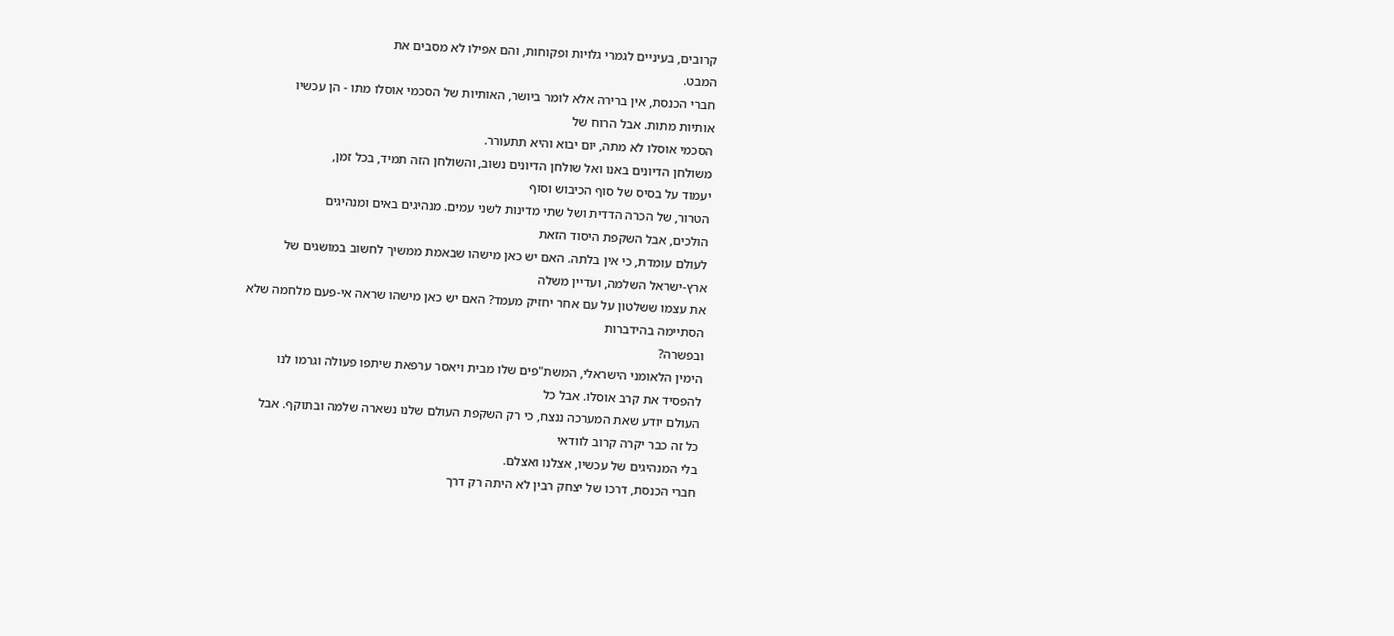קרובים, בעיניים לגמרי גלויות ופקוחות, והם אפילו לא מסבים את
המבט.
חברי הכנסת, אין ברירה אלא לומר ביושר, האותיות של הסכמי אוסלו מתו - הן עכשיו
אותיות מתות. אבל הרוח של
הסכמי אוסלו לא מתה, יום יבוא והיא תתעורר.
משולחן הדיונים באנו ואל שולחן הדיונים נשוב, והשולחן הזה תמיד, בכל זמן,
יעמוד על בסיס של סוף הכיבוש וסוף
הטרור, של הכרה הדדית ושל שתי מדינות לשני עמים. מנהיגים באים ומנהיגים
הולכים, אבל השקפת היסוד הזאת
לעולם עומדת, כי אין בלתה. האם יש כאן מישהו שבאמת ממשיך לחשוב במושגים של
ארץ-ישראל השלמה, ועדיין משלה
את עצמו ששלטון על עם אחר יחזיק מעמד? האם יש כאן מישהו שראה אי-פעם מלחמה שלא
הסתיימה בהידברות
ובפשרה?
הימין הלאומני הישראלי, המשת"פים שלו מבית ויאסר ערפאת שיתפו פעולה וגרמו לנו
להפסיד את קרב אוסלו. אבל כל
העולם יודע שאת המערכה ננצח, כי רק השקפת העולם שלנו נשארה שלמה ובתוקף. אבל
כל זה כבר יקרה קרוב לוודאי
בלי המנהיגים של עכשיו, אצלנו ואצלם.
חברי הכנסת, דרכו של יצחק רבין לא היתה רק דרך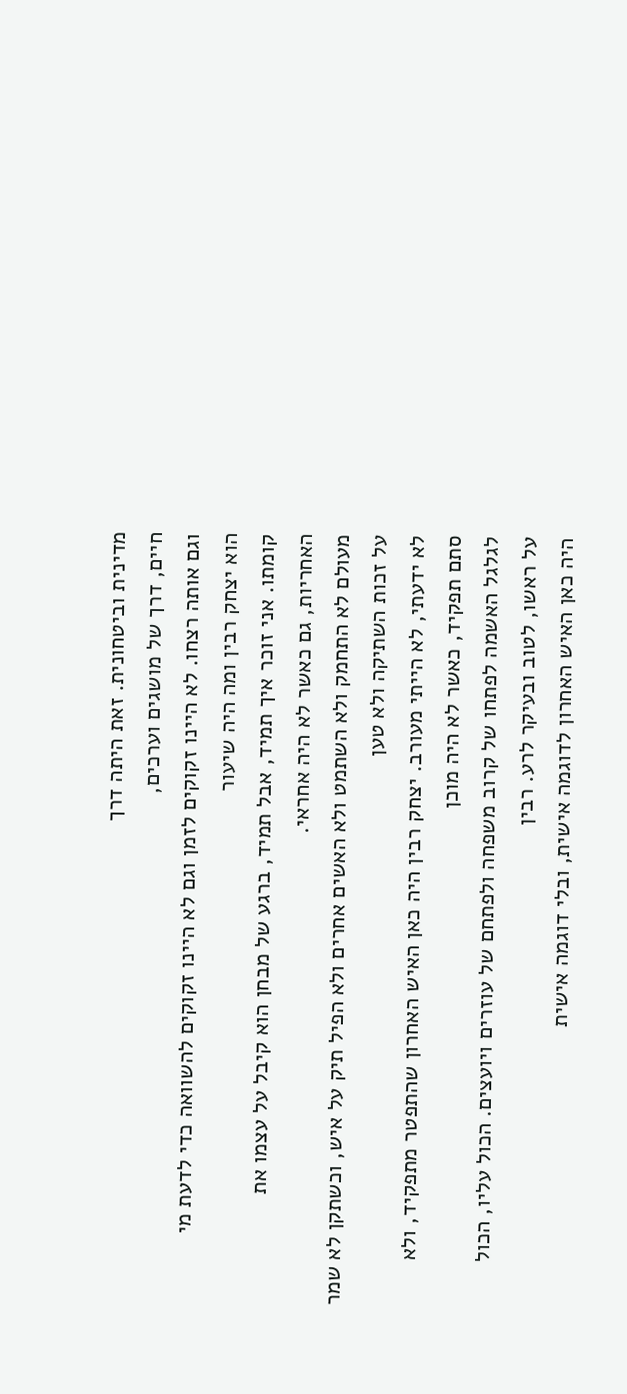מדינית וביטחונית. זאת היתה דרך
חיים, דרך של מושגים וערכים,
וגם אותה רצחו. לא היינו זקוקים לזמן וגם לא היינו זקוקים להשוואה כדי לדעת מי
הוא יצחק רבין ומה היה שיעור
קומתו. אני זוכר איך תמיד, אבל תמיד, ברגע של מבחן הוא קיבל על עצמו את
האחריות, גם כאשר לא היה אחראי.
מעולם לא התחמק ולא השתמט ולא האשים אחרים ולא הפיל תיק על איש, וכשתקן לא שמר
על זכות השתיקה ולא טען
לא ידעתי, לא הייתי מעורב. יצחק רבין היה כאן האיש האחרון שהתפטר מתפקיד, ולא
סתם תפקיד, כאשר לא היה מוכן
לגלגל האשמה לפתחו של קרוב משפחה ולפתחם של עוזרים ויועצים. הכול עליו, הכול
על ראשו, לטוב ובעיקר לרע. רבין
היה כאן האיש האחרון לדוגמה אישית, ובלי דוגמה אישית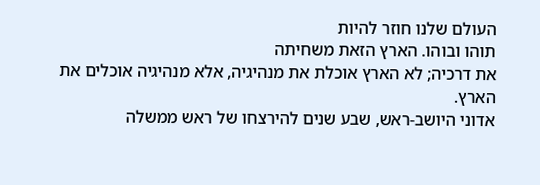העולם שלנו חוזר להיות
תוהו ובוהו. הארץ הזאת משחיתה
את דרכיה; לא הארץ אוכלת את מנהיגיה, אלא מנהיגיה אוכלים את הארץ.
אדוני היושב-ראש, שבע שנים להירצחו של ראש ממשלה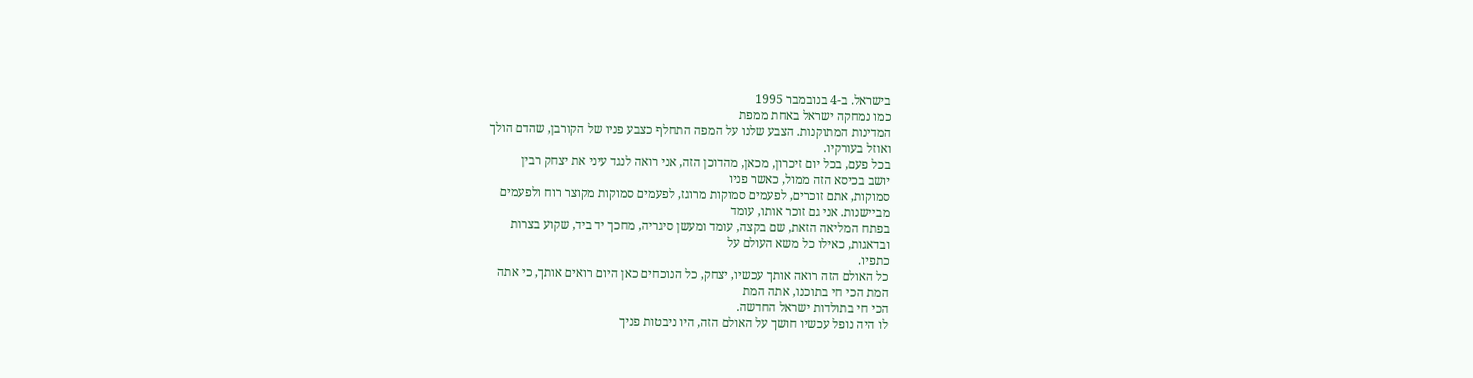בישראל. ב-4 בנובמבר 1995
כמו נמחקה ישראל באחת ממפת
המדינות המתוקנות. הצבע שלנו על המפה התחלף כצבע פניו של הקורבן, שהדם הולך
ואוזל בעורקיו.
בכל פעם, בכל יום זיכרון, מכאן, מהדוכן הזה, אני רואה לנגד עיני את יצחק רבין
יושב בכיסא הזה ממול, כאשר פניו
סמוקות, אתם זוכרים, לפעמים סמוקות מרוגז, לפעמים סמוקות מקוצר רוח ולפעמים
מביישנות. אני גם זוכר אותו, עומד
בפתח המליאה הזאת, שם בקצה, עומד ומעשן סיגריה, מחכך יד ביד, שקוע בצרות
ובדאגות, כאילו כל משא העולם על
כתפיו.
כל האולם הזה רואה אותך עכשיו, יצחק, כל הנוכחים כאן היום רואים אותך, כי אתה
המת הכי חי בתוכנו, אתה המת
הכי חי בתולדות ישראל החדשה.
לו היה נופל עכשיו חושך על האולם הזה, היו ניבטות פניך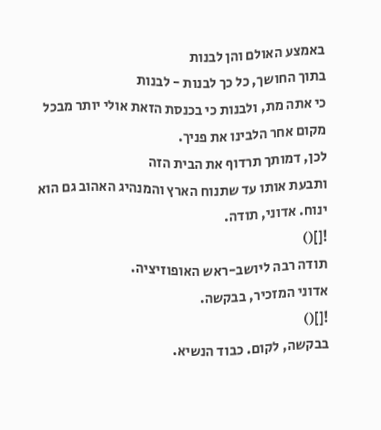באמצע האולם והן לבנות
בתוך החושך, כל כך לבנות - לבנות
כי אתה מת, ולבנות כי בכנסת הזאת אולי יותר מבכל מקום אחר הלבינו את פניך.
לכן, דמותך תרדוף את הבית הזה
ותבעת אותו עד שתנוח הארץ והמנהיג האהוב גם הוא ינוח. אדוני, תודה.
![]()
תודה רבה ליושב-ראש האופוזיציה.
אדוני המזכיר, בבקשה.
![]()
בבקשה, לקום. כבוד הנשיא.